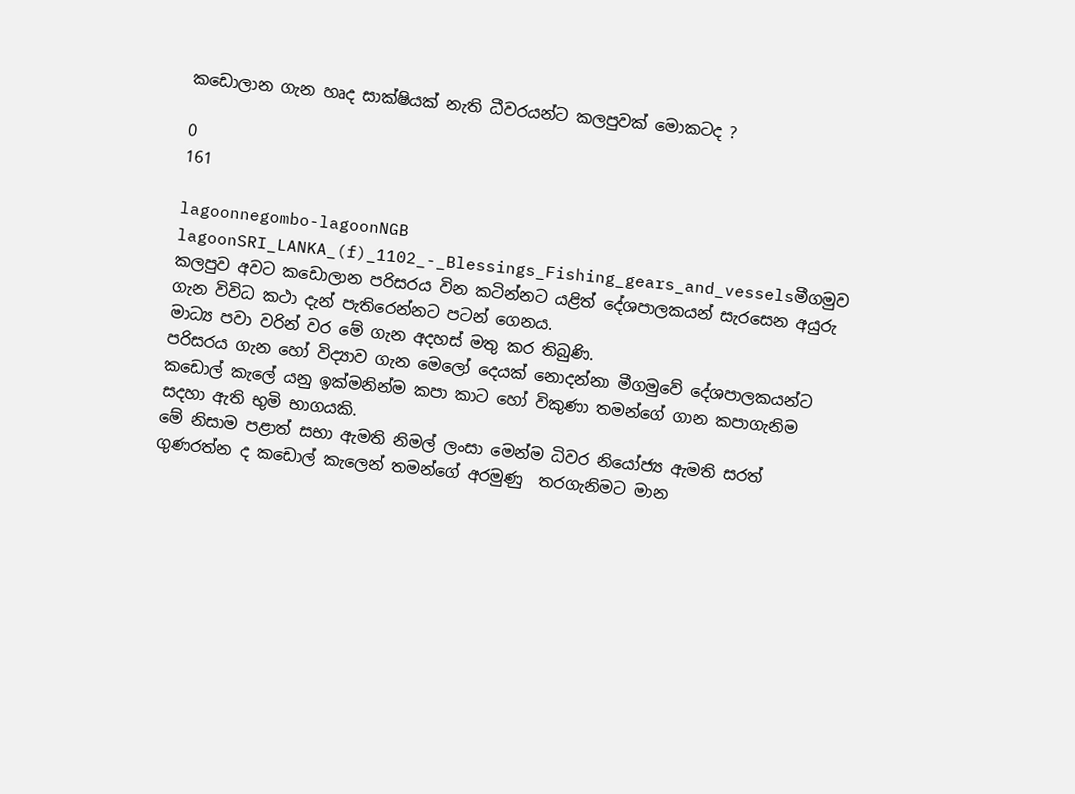කඩොලාන ගැන හෘද සාක්ෂියක් නැති ධීවරයන්ට කලපුවක් මොකටද ?

0
161

lagoonnegombo-lagoonNGB lagoonSRI_LANKA_(f)_1102_-_Blessings_Fishing_gears_and_vesselsමීගමුව කලපුව අවට කඩොලාන පරිසරය වින කටින්නට යළිත් දේශපාලකයන් සැරසෙන අයුරු ගැන විවිධ කථා දැන් පැතිරෙන්නට පටන් ගෙනය.
මාධ්‍ය පවා වරින් වර මේ ගැන අදහස් මතු කර තිබුණි.
පරිසරය ගැන හෝ විද්‍යාව ගැන මෙලෝ දෙයක් නොදන්නා මීගමුවේ දේශපාලකයන්ට කඩොල් කැලේ යනු ඉක්මනින්ම කපා කාට හෝ විකුණා තමන්ගේ ගාන කපාගැනිම සදහා ඇති භුමි භාගයකි.
මේ නිසාම පළාත් සභා ඇමති නිමල් ලංසා මෙන්ම ධිවර නියෝජ්‍ය ඇමති සරත් ගුණරත්න ද කඩොල් කැලෙන් තමන්ගේ අරමුණු  තරගැනිමට මාන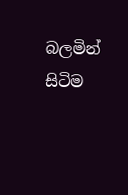බලමින් සිටිම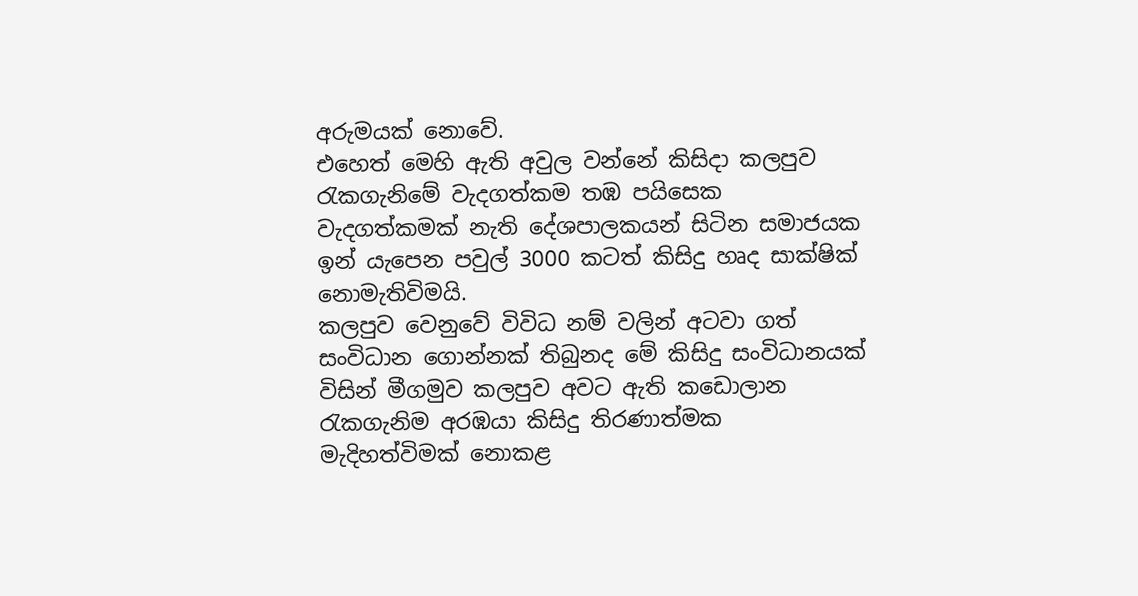අරුමයක් නොවේ.
එහෙත් මෙහි ඇති අවුල වන්නේ කිසිදා කලපුව රැකගැනිමේ වැදගත්කම තඹ පයිසෙක වැදගත්කමක් නැති දේශපාලකයන් සිටින සමාජයක ඉන් යැපෙන පවුල් 3000 කටත් කිසිදු හෘද සාක්ෂික් නොමැතිවිමයි.
කලපුව වෙනුවේ විවිධ නම් වලින් අටවා ගත් සංවිධාන ගොන්නක් තිබුනද මේ කිසිදු සංවිධානයක් විසින් මීගමුව කලපුව අවට ඇති කඩොලාන රැකගැනිම අරඹයා කිසිදු තිරණාත්මක මැදිහත්විමක් නොකළ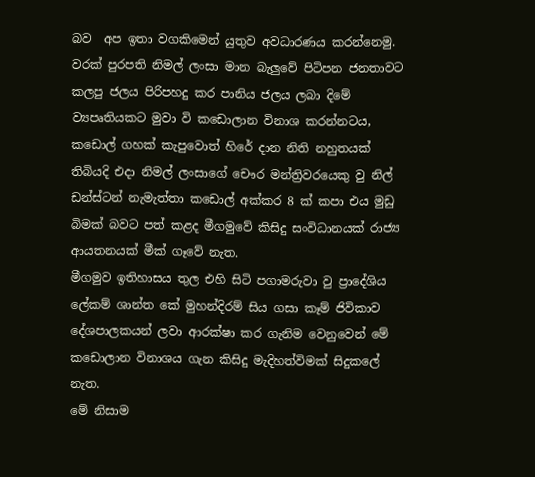බව  අප ඉතා වගකිමෙන් යුතුව අවධාරණය කරන්නෙමු.
වරක් පුරපති නිමල් ලංසා මාන බැලුවේ පිටිපන ජනතාවට කලපු ජලය පිරිපහදු කර පානිය ජලය ලබා දිමේ ව්‍යපෘතියකට මුවා වි කඩොලාන විනාශ කරන්නටය,
කඩොල් ගහක් කැපුවොත් හිරේ දාන නිති නහුතයක් තිබියදි එදා නිමල් ලංසාගේ චෞර මන්ත්‍රිවරයෙකු වු නිල් ඩන්ස්ටන් නැමැත්තා කඩොල් අක්කර 8 ක් කපා එය මුඩු බිමක් බවට පත් කළද මීගමුවේ කිසිදු සංවිධානයක් රාජ්‍ය ආයතනයක් මීක් ගෑවේ නැත.
මීගමුව ඉතිහාසය තුල එහි සිටි පගාමරුවා වු ප්‍රාදේශිය ලේකම් ශාන්ත කේ මුහන්දිරම් සිය ගසා කෑම් ජිවිකාව දේශපාලකයන් ලවා ආරක්ෂා කර ගැනිම වෙනුවෙන් මේ කඩොලාන විනාශය ගැන කිසිදු මැදිහත්විමක් සිදුකලේ නැත.
මේ නිසාම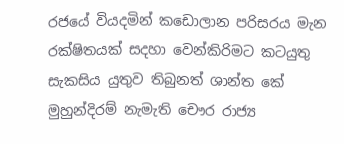රජයේ වියදමින් කඩොලාන පරිසරය මැන රක්ෂිතයක් සදහා වෙන්කිරිමට කටයුතු සැකසිය යුතුව තිබුනත් ශාන්ත කේ මුහුන්දිරම් නැමැති චෞර රාජ්‍ය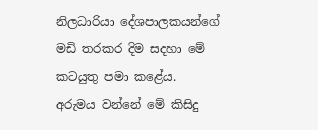නිලධාරියා දේශපාලකයන්ගේ මඩි තරකර දිම සදහා මේ කටයුතු පමා කළේය.
අරුමය වන්නේ මේ කිසිදු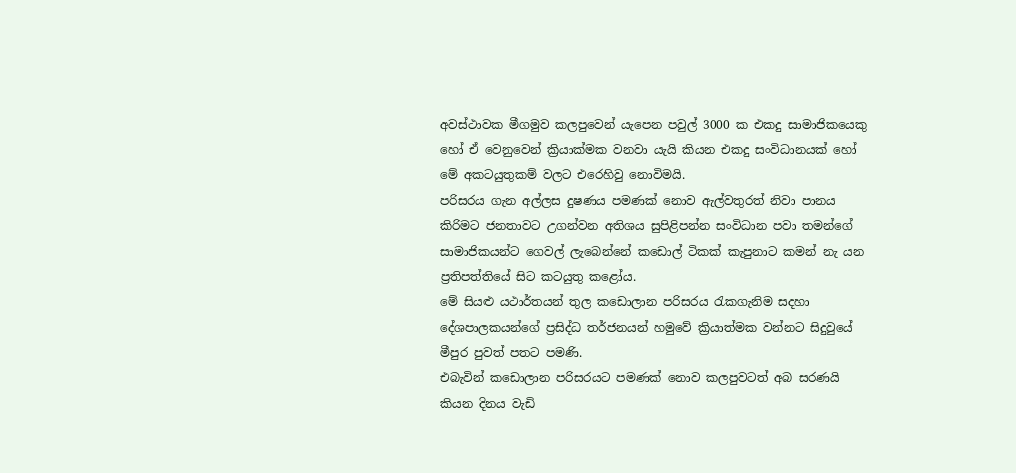අවස්ථාවක මීගමුව කලපුවෙන් යැපෙන පවුල් 3000 ක එකදු සාමාජිකයෙකු හෝ ඒ වෙනුවෙන් ක්‍රියාක්මක වනවා යැයි කියන එකදු සංවිධානයක් හෝ මේ අකටයුතුකම් වලට එරෙහිවු නොවිමයි.
පරිසරය ගැන අල්ලස දුෂණය පමණක් නොව ඇල්වතුරත් නිවා පානය කිරිමට ජනතාවට උගන්වන අතිශය සුපිළිපන්න සංවිධාන පවා තමන්ගේ සාමාජිකයන්ට ගෙවල් ලැබෙන්නේ කඩොල් ටිකක් කැපුනාට කමන් නැ යන ප්‍රතිපත්තියේ සිට කටයුතු කළෝය.
මේ සියළු යථාර්තයන් තුල කඩොලාන පරිසරය රැකගැනිම සදහා දේශපාලකයන්ගේ ප්‍රසිද්ධ තර්ජනයන් හමුවේ ක්‍රියාත්මක වන්නට සිදුවුයේ මීපුර පුවත් පතට පමණි.
එබැවින් කඩොලාන පරිසරයට පමණක් නොව කලපුවටත් අබ සරණයි කියන දිනය වැඩි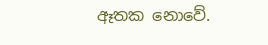ඈතක නොවේ.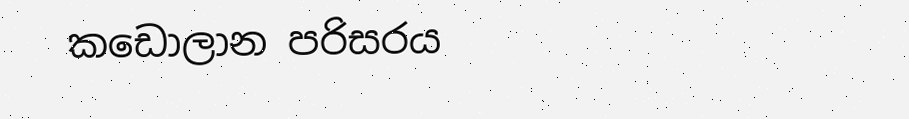කඩොලාන පරිසරය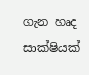ගැන හෘද සාක්ෂියක්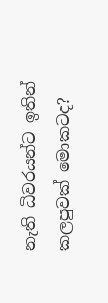නැති ධිවරයන්ට ඉතින් කලපුවක් මොකටද?